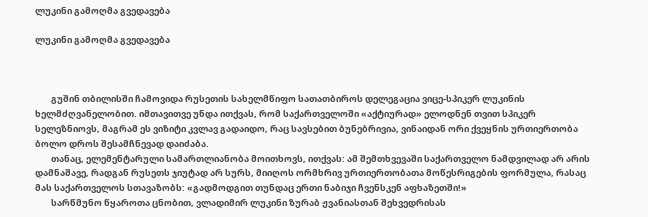ლუკინი გამოღმა გვედავება

ლუკინი გამოღმა გვედავება



        გუშინ თბილისში ჩამოვიდა რუსეთის სახელმწიფო სათათბიროს დელეგაცია ვიცე-სპიკერ ლუკინის ხელმძღვანელობით. იმთავითვე უნდა ითქვას, რომ საქართველოში «აქტიურად» ელოდნენ თვით სპიკერ სელეზნიოვს, მაგრამ ეს ვიზიტი კვლავ გადაიდო, რაც სავსებით ბუნებრივია, ვინაიდან ორი ქვეყნის ურთიერთობა ბოლო დროს შესამჩნევად დაიძაბა.
        თანაც, ელემენტარული სამართლიანობა მოითხოვს, ითქვას: ამ შემთხვევაში საქართველო ნამდვილად არ არის დამნაშავე, რადგან რუსეთს ჯიუტად არ სურს, მიიღოს ორმხრივ ურთიერთობათა მოწესრიგების ფორმულა, რასაც მას საქართველოს სთავაზობს: «გადმოდგით თუნდაც ერთი ნაბიჯი ჩვენსკენ აფხაზეთში!»
        სარწმუნო წყაროთა ცნობით, ვლადიმირ ლუკინი ზურაბ ჟვანიასთან შეხვედრისას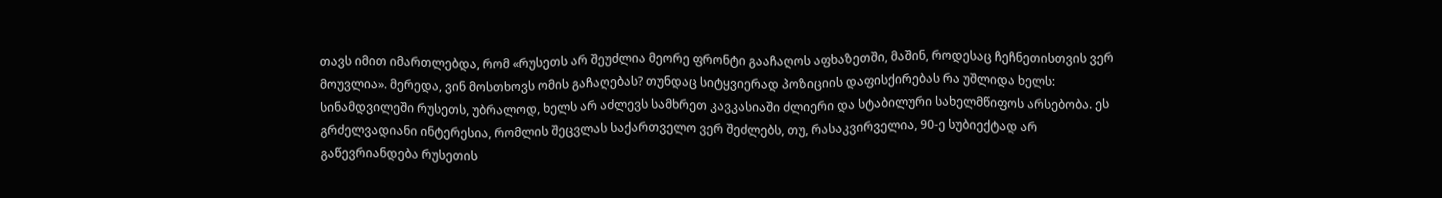თავს იმით იმართლებდა, რომ «რუსეთს არ შეუძლია მეორე ფრონტი გააჩაღოს აფხაზეთში, მაშინ, როდესაც ჩეჩნეთისთვის ვერ მოუვლია». მერედა, ვინ მოსთხოვს ომის გაჩაღებას? თუნდაც სიტყვიერად პოზიციის დაფისქირებას რა უშლიდა ხელს: სინამდვილეში რუსეთს, უბრალოდ, ხელს არ აძლევს სამხრეთ კავკასიაში ძლიერი და სტაბილური სახელმწიფოს არსებობა. ეს გრძელვადიანი ინტერესია, რომლის შეცვლას საქართველო ვერ შეძლებს, თუ, რასაკვირველია, 90-ე სუბიექტად არ გაწევრიანდება რუსეთის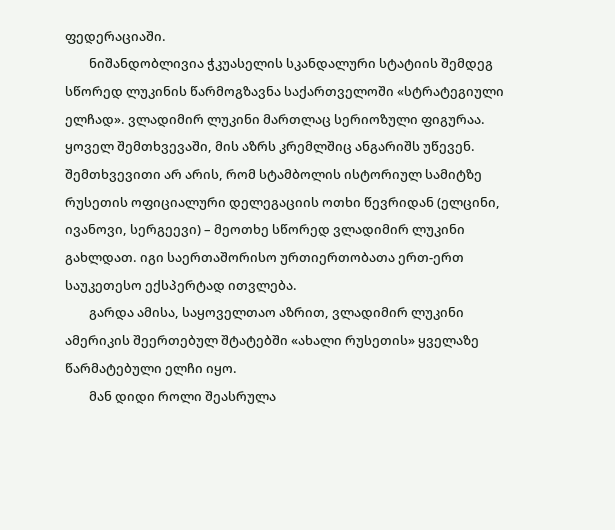ფედერაციაში.
        ნიშანდობლივია ჭკუასელის სკანდალური სტატიის შემდეგ სწორედ ლუკინის წარმოგზავნა საქართველოში «სტრატეგიული ელჩად». ვლადიმირ ლუკინი მართლაც სერიოზული ფიგურაა. ყოველ შემთხვევაში, მის აზრს კრემლშიც ანგარიშს უწევენ. შემთხვევითი არ არის, რომ სტამბოლის ისტორიულ სამიტზე რუსეთის ოფიციალური დელეგაციის ოთხი წევრიდან (ელცინი, ივანოვი, სერგეევი) – მეოთხე სწორედ ვლადიმირ ლუკინი გახლდათ. იგი საერთაშორისო ურთიერთობათა ერთ-ერთ საუკეთესო ექსპერტად ითვლება.
        გარდა ამისა, საყოველთაო აზრით, ვლადიმირ ლუკინი ამერიკის შეერთებულ შტატებში «ახალი რუსეთის» ყველაზე წარმატებული ელჩი იყო.
        მან დიდი როლი შეასრულა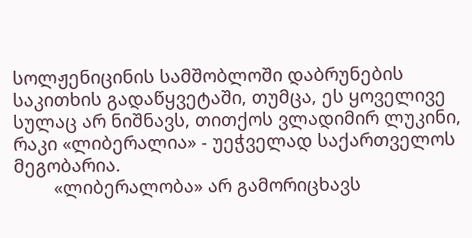სოლჟენიცინის სამშობლოში დაბრუნების საკითხის გადაწყვეტაში, თუმცა, ეს ყოველივე სულაც არ ნიშნავს, თითქოს ვლადიმირ ლუკინი, რაკი «ლიბერალია» - უეჭველად საქართველოს მეგობარია.
        «ლიბერალობა» არ გამორიცხავს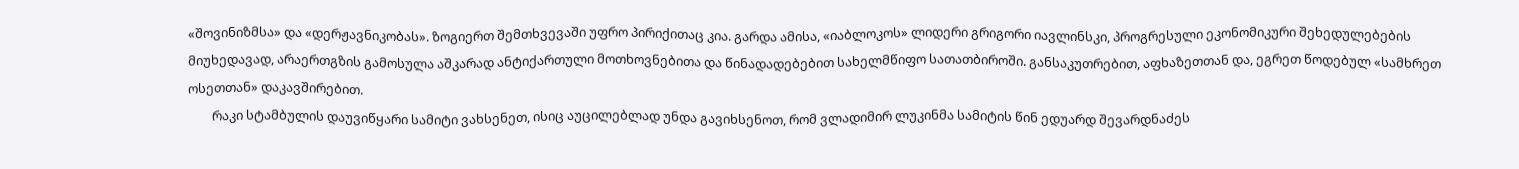«შოვინიზმსა» და «დერჟავნიკობას». ზოგიერთ შემთხვევაში უფრო პირიქითაც კია. გარდა ამისა, «იაბლოკოს» ლიდერი გრიგორი იავლინსკი, პროგრესული ეკონომიკური შეხედულებების მიუხედავად, არაერთგზის გამოსულა აშკარად ანტიქართული მოთხოვნებითა და წინადადებებით სახელმწიფო სათათბიროში. განსაკუთრებით, აფხაზეთთან და, ეგრეთ წოდებულ «სამხრეთ ოსეთთან» დაკავშირებით.
        რაკი სტამბულის დაუვიწყარი სამიტი ვახსენეთ, ისიც აუცილებლად უნდა გავიხსენოთ, რომ ვლადიმირ ლუკინმა სამიტის წინ ედუარდ შევარდნაძეს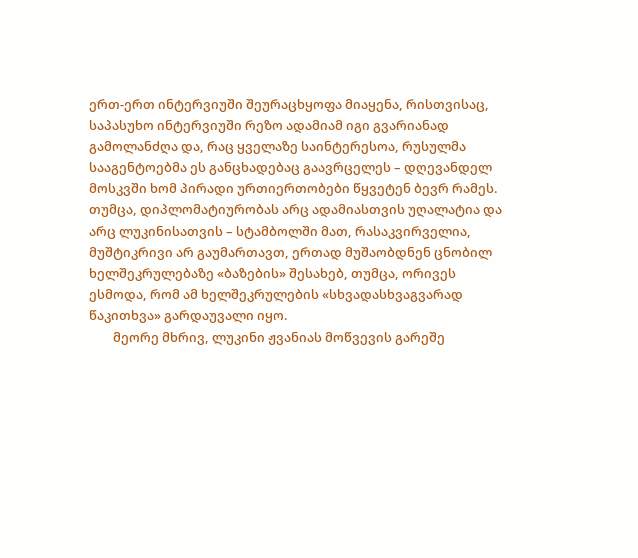ერთ-ერთ ინტერვიუში შეურაცხყოფა მიაყენა, რისთვისაც, საპასუხო ინტერვიუში რეზო ადამიამ იგი გვარიანად გამოლანძღა და, რაც ყველაზე საინტერესოა, რუსულმა სააგენტოებმა ეს განცხადებაც გაავრცელეს – დღევანდელ მოსკვში ხომ პირადი ურთიერთობები წყვეტენ ბევრ რამეს. თუმცა, დიპლომატიურობას არც ადამიასთვის უღალატია და არც ლუკინისათვის – სტამბოლში მათ, რასაკვირველია, მუშტიკრივი არ გაუმართავთ, ერთად მუშაობდნენ ცნობილ ხელშეკრულებაზე «ბაზების» შესახებ, თუმცა, ორივეს ესმოდა, რომ ამ ხელშეკრულების «სხვადასხვაგვარად წაკითხვა» გარდაუვალი იყო.
        მეორე მხრივ, ლუკინი ჟვანიას მოწვევის გარეშე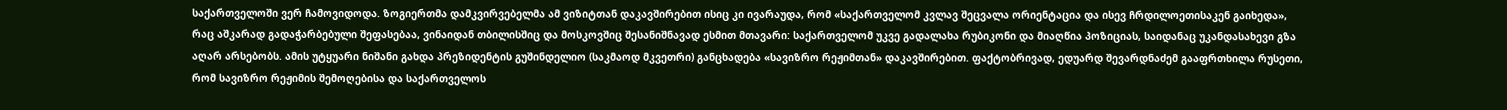საქართველოში ვერ ჩამოვიდოდა. ზოგიერთმა დამკვირვებელმა ამ ვიზიტთან დაკავშირებით ისიც კი ივარაუდა, რომ «საქართველომ კვლავ შეცვალა ორიენტაცია და ისევ ჩრდილოეთისაკენ გაიხედა», რაც აშკარად გადაჭარბებული შეფასებაა, ვინაიდან თბილისშიც და მოსკოვშიც შესანიშნავად ესმით მთავარი: საქართველომ უკვე გადალახა რუბიკონი და მიაღწია პოზიციას, საიდანაც უკანდასახევი გზა აღარ არსებობს. ამის უტყუარი ნიშანი გახდა პრეზიდენტის გუშინდელიო (საკმაოდ მკვეთრი) განცხადება «სავიზრო რეჟიმთან» დაკავშირებით. ფაქტობრივად, ედუარდ შევარდნაძემ გააფრთხილა რუსეთი, რომ სავიზრო რეჟიმის შემოღებისა და საქართველოს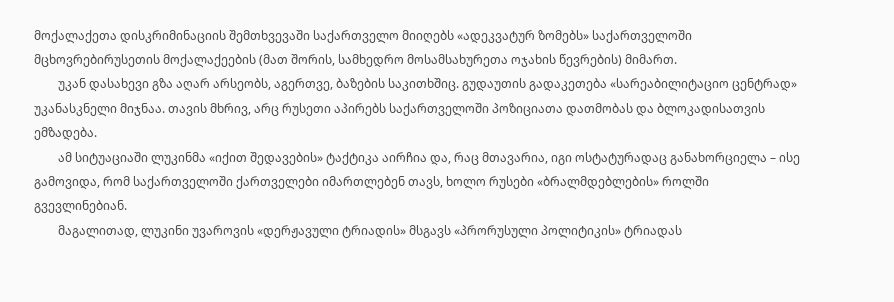მოქალაქეთა დისკრიმინაციის შემთხვევაში საქართველო მიიღებს «ადეკვატურ ზომებს» საქართველოში მცხოვრებირუსეთის მოქალაქეების (მათ შორის, სამხედრო მოსამსახურეთა ოჯახის წევრების) მიმართ.
        უკან დასახევი გზა აღარ არსეობს, აგერთვე, ბაზების საკითხშიც. გუდაუთის გადაკეთება «სარეაბილიტაციო ცენტრად» უკანასკნელი მიჯნაა. თავის მხრივ, არც რუსეთი აპირებს საქართველოში პოზიციათა დათმობას და ბლოკადისათვის ემზადება.
        ამ სიტუაციაში ლუკინმა «იქით შედავების» ტაქტიკა აირჩია და, რაც მთავარია, იგი ოსტატურადაც განახორციელა – ისე გამოვიდა, რომ საქართველოში ქართველები იმართლებენ თავს, ხოლო რუსები «ბრალმდებლების» როლში გვევლინებიან.
        მაგალითად, ლუკინი უვაროვის «დერჟავული ტრიადის» მსგავს «პრორუსული პოლიტიკის» ტრიადას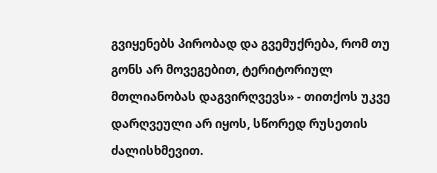გვიყენებს პირობად და გვემუქრება, რომ თუ გონს არ მოვეგებით, ტერიტორიულ მთლიანობას დაგვირღვევს» - თითქოს უკვე დარღვეული არ იყოს, სწორედ რუსეთის ძალისხმევით.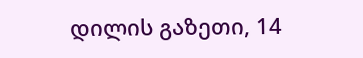დილის გაზეთი, 14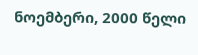ნოემბერი, 2000 წელი